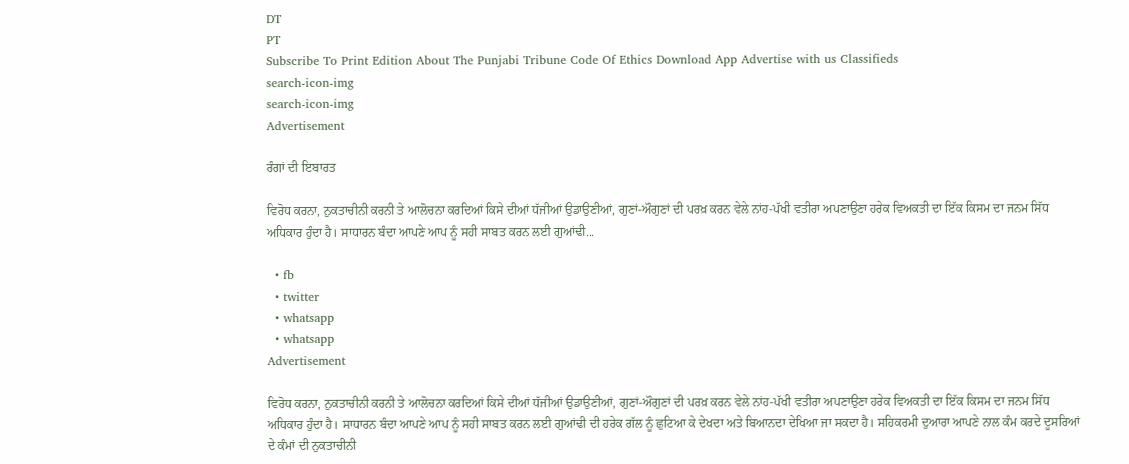DT
PT
Subscribe To Print Edition About The Punjabi Tribune Code Of Ethics Download App Advertise with us Classifieds
search-icon-img
search-icon-img
Advertisement

ਰੰਗਾਂ ਦੀ ਇਬਾਰਤ

ਵਿਰੋਧ ਕਰਨਾ, ਨੁਕਤਾਚੀਨੀ ਕਰਨੀ ਤੇ ਆਲੋਚਨਾ ਕਰਦਿਆਂ ਕਿਸੇ ਦੀਆਂ ਧੱਜੀਆਂ ਉਡਾਉਣੀਆਂ, ਗੁਣਾਂ-ਔਗੁਣਾਂ ਦੀ ਪਰਖ਼ ਕਰਨ ਵੇਲੇ ਨਾਂਹ-ਪੱਖੀ ਵਤੀਰਾ ਅਪਣਾਉਣਾ ਹਰੇਕ ਵਿਅਕਤੀ ਦਾ ਇੱਕ ਕਿਸਮ ਦਾ ਜਨਮ ਸਿੱਧ ਅਧਿਕਾਰ ਹੁੰਦਾ ਹੈ। ਸਾਧਾਰਨ ਬੰਦਾ ਆਪਣੇ ਆਪ ਨੂੰ ਸਹੀ ਸਾਬਤ ਕਰਨ ਲਈ ਗੁਆਂਢੀ...

  • fb
  • twitter
  • whatsapp
  • whatsapp
Advertisement

ਵਿਰੋਧ ਕਰਨਾ, ਨੁਕਤਾਚੀਨੀ ਕਰਨੀ ਤੇ ਆਲੋਚਨਾ ਕਰਦਿਆਂ ਕਿਸੇ ਦੀਆਂ ਧੱਜੀਆਂ ਉਡਾਉਣੀਆਂ, ਗੁਣਾਂ-ਔਗੁਣਾਂ ਦੀ ਪਰਖ਼ ਕਰਨ ਵੇਲੇ ਨਾਂਹ-ਪੱਖੀ ਵਤੀਰਾ ਅਪਣਾਉਣਾ ਹਰੇਕ ਵਿਅਕਤੀ ਦਾ ਇੱਕ ਕਿਸਮ ਦਾ ਜਨਮ ਸਿੱਧ ਅਧਿਕਾਰ ਹੁੰਦਾ ਹੈ। ਸਾਧਾਰਨ ਬੰਦਾ ਆਪਣੇ ਆਪ ਨੂੰ ਸਹੀ ਸਾਬਤ ਕਰਨ ਲਈ ਗੁਆਂਢੀ ਦੀ ਹਰੇਕ ਗੱਲ ਨੂੰ ਛੁਟਿਆ ਕੇ ਦੇਖਦਾ ਅਤੇ ਬਿਆਨਦਾ ਦੇਖਿਆ ਜਾ ਸਕਦਾ ਹੈ। ਸਹਿਕਰਮੀ ਦੁਆਰਾ ਆਪਣੇ ਨਾਲ ਕੰਮ ਕਰਦੇ ਦੂਸਰਿਆਂ ਦੇ ਕੰਮਾਂ ਦੀ ਨੁਕਤਾਚੀਨੀ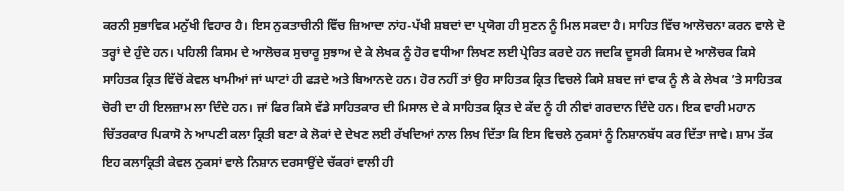ਕਰਨੀ ਸੁਭਾਵਿਕ ਮਨੁੱਖੀ ਵਿਹਾਰ ਹੈ। ਇਸ ਨੁਕਤਾਚੀਨੀ ਵਿੱਚ ਜ਼ਿਆਦਾ ਨਾਂਹ-ਪੱਖੀ ਸ਼ਬਦਾਂ ਦਾ ਪ੍ਰਯੋਗ ਹੀ ਸੁਣਨ ਨੂੰ ਮਿਲ ਸਕਦਾ ਹੈ। ਸਾਹਿਤ ਵਿੱਚ ਆਲੋਚਨਾ ਕਰਨ ਵਾਲੇ ਦੋ ਤਰ੍ਹਾਂ ਦੇ ਹੁੰਦੇ ਹਨ। ਪਹਿਲੀ ਕਿਸਮ ਦੇ ਆਲੋਚਕ ਸੁਚਾਰੂ ਸੁਝਾਅ ਦੇ ਕੇ ਲੇਖਕ ਨੂੰ ਹੋਰ ਵਧੀਆ ਲਿਖਣ ਲਈ ਪ੍ਰੇਰਿਤ ਕਰਦੇ ਹਨ ਜਦਕਿ ਦੂਸਰੀ ਕਿਸਮ ਦੇ ਆਲੋਚਕ ਕਿਸੇ ਸਾਹਿਤਕ ਕ੍ਰਿਤ ਵਿੱਚੋਂ ਕੇਵਲ ਖਾਮੀਆਂ ਜਾਂ ਘਾਟਾਂ ਹੀ ਫੜਦੇ ਅਤੇ ਬਿਆਨਦੇ ਹਨ। ਹੋਰ ਨਹੀਂ ਤਾਂ ਉਹ ਸਾਹਿਤਕ ਕ੍ਰਿਤ ਵਿਚਲੇ ਕਿਸੇ ਸ਼ਬਦ ਜਾਂ ਵਾਕ ਨੂੰ ਲੈ ਕੇ ਲੇਖਕ ’ਤੇ ਸਾਹਿਤਕ ਚੋਰੀ ਦਾ ਹੀ ਇਲਜ਼ਾਮ ਲਾ ਦਿੰਦੇ ਹਨ। ਜਾਂ ਫਿਰ ਕਿਸੇ ਵੱਡੇ ਸਾਹਿਤਕਾਰ ਦੀ ਮਿਸਾਲ ਦੇ ਕੇ ਸਾਹਿਤਕ ਕ੍ਰਿਤ ਦੇ ਕੱਦ ਨੂੰ ਹੀ ਨੀਵਾਂ ਗਰਦਾਨ ਦਿੰਦੇ ਹਨ। ਇਕ ਵਾਰੀ ਮਹਾਨ ਚਿੱਤਰਕਾਰ ਪਿਕਾਸੋ ਨੇ ਆਪਣੀ ਕਲਾ ਕ੍ਰਿਤੀ ਬਣਾ ਕੇ ਲੋਕਾਂ ਦੇ ਦੇਖਣ ਲਈ ਰੱਖਦਿਆਂ ਨਾਲ ਲਿਖ ਦਿੱਤਾ ਕਿ ਇਸ ਵਿਚਲੇ ਨੁਕਸਾਂ ਨੂੰ ਨਿਸ਼ਾਨਬੱਧ ਕਰ ਦਿੱਤਾ ਜਾਵੇ। ਸ਼ਾਮ ਤੱਕ ਇਹ ਕਲਾਕ੍ਰਿਤੀ ਕੇਵਲ ਨੁਕਸਾਂ ਵਾਲੇ ਨਿਸ਼ਾਨ ਦਰਸਾਉਂਦੇ ਚੱਕਰਾਂ ਵਾਲੀ ਹੀ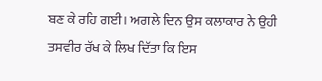ਬਣ ਕੇ ਰਹਿ ਗਈ। ਅਗਲੇ ਦਿਨ ਉਸ ਕਲਾਕਾਰ ਨੇ ਉਹੀ ਤਸਵੀਰ ਰੱਖ ਕੇ ਲਿਖ ਦਿੱਤਾ ਕਿ ਇਸ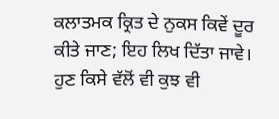ਕਲਾਤਮਕ ਕ੍ਰਿਤ ਦੇ ਨੁਕਸ ਕਿਵੇਂ ਦੂਰ ਕੀਤੇ ਜਾਣ; ਇਹ ਲਿਖ ਦਿੱਤਾ ਜਾਵੇ। ਹੁਣ ਕਿਸੇ ਵੱਲੋਂ ਵੀ ਕੁਝ ਵੀ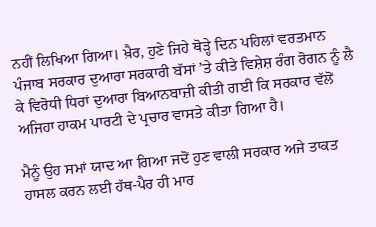ਨਹੀਂ ਲਿਖਿਆ ਗਿਆ। ਖ਼ੈਰ, ਹੁਣੇ ਜਿਹੇ ਥੋੜ੍ਹੇ ਦਿਨ ਪਹਿਲਾਂ ਵਰਤਮਾਨ ਪੰਜਾਬ ਸਰਕਾਰ ਦੁਆਰਾ ਸਰਕਾਰੀ ਬੱਸਾਂ ’ਤੇ ਕੀਤੇ ਵਿਸ਼ੇਸ਼ ਰੰਗ ਰੋਗਨ ਨੂੰ ਲੈ ਕੇ ਵਿਰੋਧੀ ਧਿਰਾਂ ਦੁਆਰਾ ਬਿਆਨਬਾਜ਼ੀ ਕੀਤੀ ਗਈ ਕਿ ਸਰਕਾਰ ਵੱਲੋਂ ਅਜਿਹਾ ਹਾਕਮ ਪਾਰਟੀ ਦੇ ਪ੍ਰਚਾਰ ਵਾਸਤੇ ਕੀਤਾ ਗਿਆ ਹੈ।

ਮੈਨੂੰ ਉਹ ਸਮਾਂ ਯਾਦ ਆ ਗਿਆ ਜਦੋਂ ਹੁਣ ਵਾਲੀ ਸਰਕਾਰ ਅਜੇ ਤਾਕਤ ਹਾਸਲ ਕਰਨ ਲਈ ਹੱਥ-ਪੈਰ ਹੀ ਮਾਰ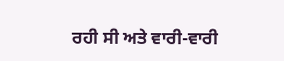ਰਹੀ ਸੀ ਅਤੇ ਵਾਰੀ-ਵਾਰੀ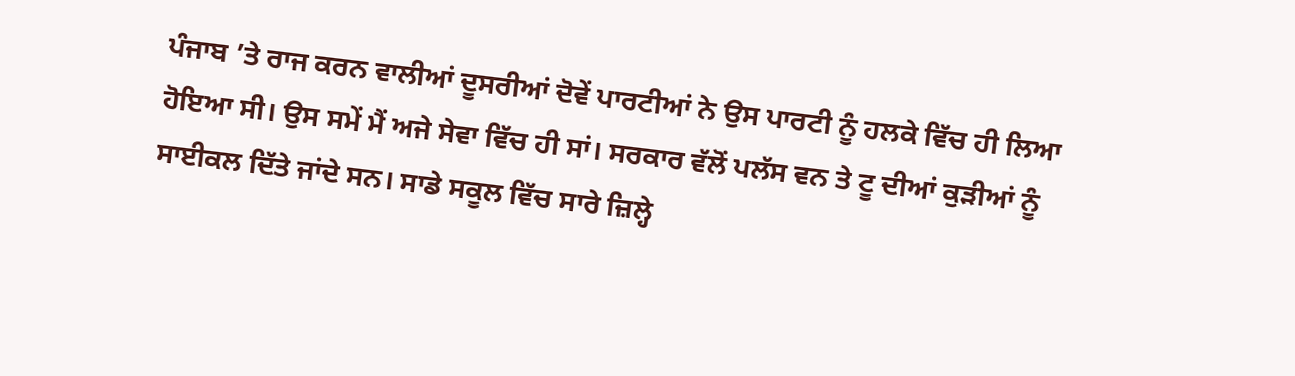ਪੰਜਾਬ ’ਤੇ ਰਾਜ ਕਰਨ ਵਾਲੀਆਂ ਦੂਸਰੀਆਂ ਦੋਵੇਂ ਪਾਰਟੀਆਂ ਨੇ ਉਸ ਪਾਰਟੀ ਨੂੰ ਹਲਕੇ ਵਿੱਚ ਹੀ ਲਿਆ ਹੋਇਆ ਸੀ। ਉਸ ਸਮੇਂ ਮੈਂ ਅਜੇ ਸੇਵਾ ਵਿੱਚ ਹੀ ਸਾਂ। ਸਰਕਾਰ ਵੱਲੋਂ ਪਲੱਸ ਵਨ ਤੇ ਟੂ ਦੀਆਂ ਕੁੜੀਆਂ ਨੂੰ ਸਾਈਕਲ ਦਿੱਤੇ ਜਾਂਦੇ ਸਨ। ਸਾਡੇ ਸਕੂਲ ਵਿੱਚ ਸਾਰੇ ਜ਼ਿਲ੍ਹੇ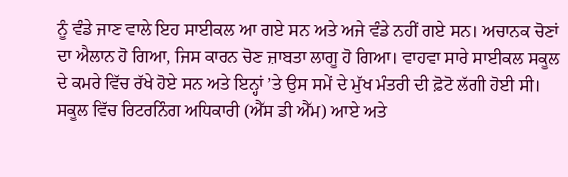ਨੂੰ ਵੰਡੇ ਜਾਣ ਵਾਲੇ ਇਹ ਸਾਈਕਲ ਆ ਗਏ ਸਨ ਅਤੇ ਅਜੇ ਵੰਡੇ ਨਹੀਂ ਗਏ ਸਨ। ਅਚਾਨਕ ਚੋਣਾਂ ਦਾ ਐਲਾਨ ਹੋ ਗਿਆ, ਜਿਸ ਕਾਰਨ ਚੋਣ ਜ਼ਾਬਤਾ ਲਾਗੂ ਹੋ ਗਿਆ। ਵਾਹਵਾ ਸਾਰੇ ਸਾਈਕਲ ਸਕੂਲ ਦੇ ਕਮਰੇ ਵਿੱਚ ਰੱਖੇ ਹੋਏ ਸਨ ਅਤੇ ਇਨ੍ਹਾਂ ’ਤੇ ਉਸ ਸਮੇਂ ਦੇ ਮੁੱਖ ਮੰਤਰੀ ਦੀ ਫ਼ੋਟੋ ਲੱਗੀ ਹੋਈ ਸੀ। ਸਕੂਲ ਵਿੱਚ ਰਿਟਰਨਿੰਗ ਅਧਿਕਾਰੀ (ਐੱਸ ਡੀ ਐੱਮ) ਆਏ ਅਤੇ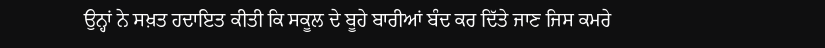ਉਨ੍ਹਾਂ ਨੇ ਸਖ਼ਤ ਹਦਾਇਤ ਕੀਤੀ ਕਿ ਸਕੂਲ ਦੇ ਬੂਹੇ ਬਾਰੀਆਂ ਬੰਦ ਕਰ ਦਿੱਤੇ ਜਾਣ ਜਿਸ ਕਮਰੇ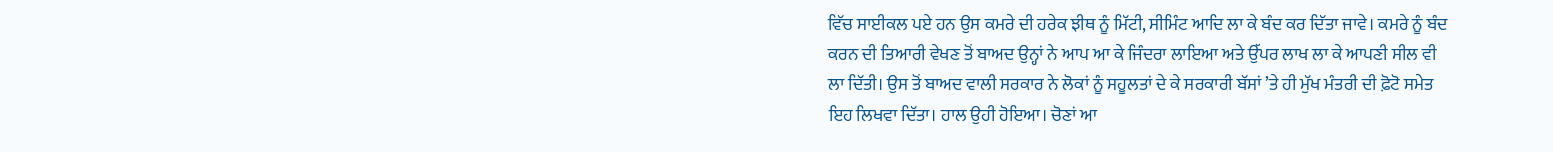ਵਿੱਚ ਸਾਈਕਲ ਪਏ ਹਨ ਉਸ ਕਮਰੇ ਦੀ ਹਰੇਕ ਝੀਥ ਨੂੰ ਮਿੱਟੀ, ਸੀਮਿੰਟ ਆਦਿ ਲਾ ਕੇ ਬੰਦ ਕਰ ਦਿੱਤਾ ਜਾਵੇ। ਕਮਰੇ ਨੂੰ ਬੰਦ ਕਰਨ ਦੀ ਤਿਆਰੀ ਵੇਖਣ ਤੋਂ ਬਾਅਦ ਉਨ੍ਹਾਂ ਨੇ ਆਪ ਆ ਕੇ ਜਿੰਦਰਾ ਲਾਇਆ ਅਤੇ ਉੱਪਰ ਲਾਖ ਲਾ ਕੇ ਆਪਣੀ ਸੀਲ ਵੀ ਲਾ ਦਿੱਤੀ। ਉਸ ਤੋਂ ਬਾਅਦ ਵਾਲੀ ਸਰਕਾਰ ਨੇ ਲੋਕਾਂ ਨੂੰ ਸਹੂਲਤਾਂ ਦੇ ਕੇ ਸਰਕਾਰੀ ਬੱਸਾਂ ’ਤੇ ਹੀ ਮੁੱਖ ਮੰਤਰੀ ਦੀ ਫ਼ੋਟੋ ਸਮੇਤ ਇਹ ਲਿਖਵਾ ਦਿੱਤਾ। ਹਾਲ ਉਹੀ ਹੋਇਆ। ਚੋਣਾਂ ਆ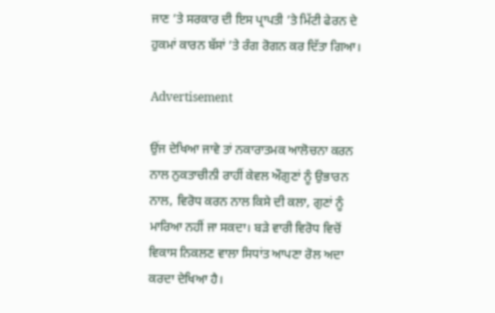ਜਾਣ ’ਤੇ ਸਰਕਾਰ ਦੀ ਇਸ ਪ੍ਰਾਪਤੀ ’ਤੇ ਮਿੱਟੀ ਫੇਰਨ ਦੇ ਹੁਕਮਾਂ ਕਾਰਨ ਬੱਸਾਂ ’ਤੇ ਰੰਗ ਰੋਗਨ ਕਰ ਦਿੱਤਾ ਗਿਆ।

Advertisement

ਉਂਜ ਦੇਖਿਆ ਜਾਵੇ ਤਾਂ ਨਕਾਰਾਤਮਕ ਆਲੋਚਨਾ ਕਰਨ ਨਾਲ ਨੁਕਤਾਚੀਨੀ ਰਾਹੀਂ ਕੇਵਲ ਔਗੁਣਾਂ ਨੂੰ ਉਭਾਰਨ ਨਾਲ, ਵਿਰੋਧ ਕਰਨ ਨਾਲ ਕਿਸੇ ਦੀ ਕਲਾ, ਗੁਣਾਂ ਨੂੰ ਮਾਰਿਆ ਨਹੀਂ ਜਾ ਸਕਦਾ। ਬੜੇ ਵਾਰੀ ਵਿਰੋਧ ਵਿਚੋਂ ਵਿਕਾਸ ਨਿਕਲਣ ਵਾਲਾ ਸਿਧਾਂਤ ਆਪਣਾ ਰੋਲ ਅਦਾ ਕਰਦਾ ਦੇਖਿਆ ਹੈ।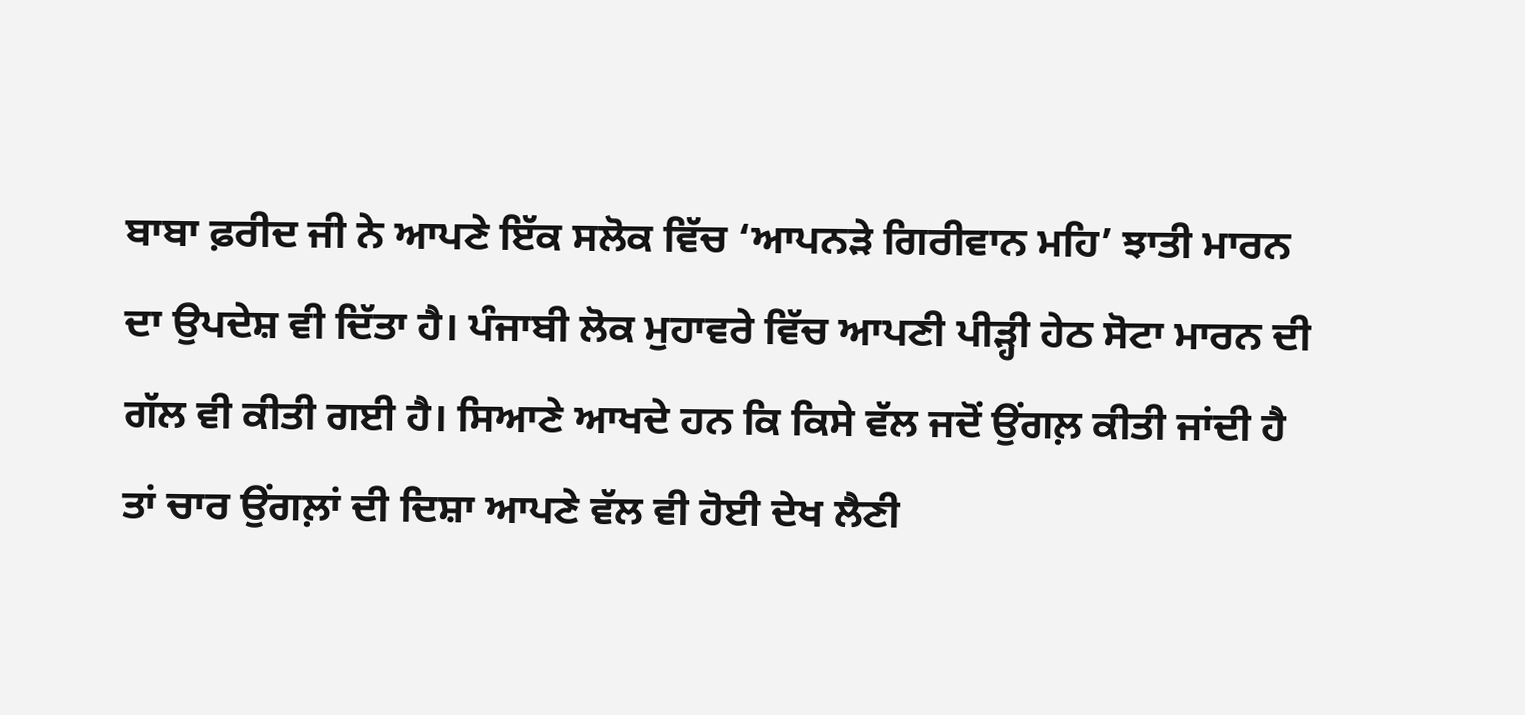ਬਾਬਾ ਫ਼ਰੀਦ ਜੀ ਨੇ ਆਪਣੇ ਇੱਕ ਸਲੋਕ ਵਿੱਚ ‘ਆਪਨੜੇ ਗਿਰੀਵਾਨ ਮਹਿ’ ਝਾਤੀ ਮਾਰਨ ਦਾ ਉਪਦੇਸ਼ ਵੀ ਦਿੱਤਾ ਹੈ। ਪੰਜਾਬੀ ਲੋਕ ਮੁਹਾਵਰੇ ਵਿੱਚ ਆਪਣੀ ਪੀੜ੍ਹੀ ਹੇਠ ਸੋਟਾ ਮਾਰਨ ਦੀ ਗੱਲ ਵੀ ਕੀਤੀ ਗਈ ਹੈ। ਸਿਆਣੇ ਆਖਦੇ ਹਨ ਕਿ ਕਿਸੇ ਵੱਲ ਜਦੋਂ ਉਂਗਲ਼ ਕੀਤੀ ਜਾਂਦੀ ਹੈ ਤਾਂ ਚਾਰ ਉਂਗਲ਼ਾਂ ਦੀ ਦਿਸ਼ਾ ਆਪਣੇ ਵੱਲ ਵੀ ਹੋਈ ਦੇਖ ਲੈਣੀ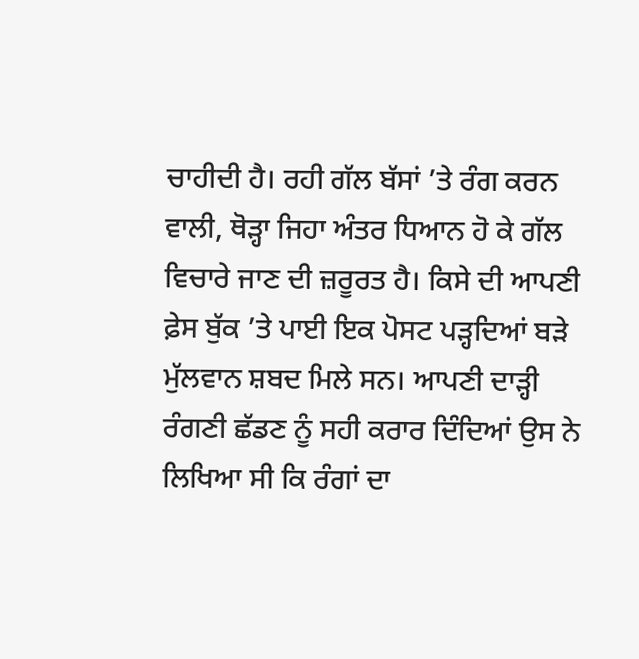ਚਾਹੀਦੀ ਹੈ। ਰਹੀ ਗੱਲ ਬੱਸਾਂ ’ਤੇ ਰੰਗ ਕਰਨ ਵਾਲੀ, ਥੋੜ੍ਹਾ ਜਿਹਾ ਅੰਤਰ ਧਿਆਨ ਹੋ ਕੇ ਗੱਲ ਵਿਚਾਰੇ ਜਾਣ ਦੀ ਜ਼ਰੂਰਤ ਹੈ। ਕਿਸੇ ਦੀ ਆਪਣੀ ਫ਼ੇਸ ਬੁੱਕ ’ਤੇ ਪਾਈ ਇਕ ਪੋਸਟ ਪੜ੍ਹਦਿਆਂ ਬੜੇ ਮੁੱਲਵਾਨ ਸ਼ਬਦ ਮਿਲੇ ਸਨ। ਆਪਣੀ ਦਾੜ੍ਹੀ ਰੰਗਣੀ ਛੱਡਣ ਨੂੰ ਸਹੀ ਕਰਾਰ ਦਿੰਦਿਆਂ ਉਸ ਨੇ ਲਿਖਿਆ ਸੀ ਕਿ ਰੰਗਾਂ ਦਾ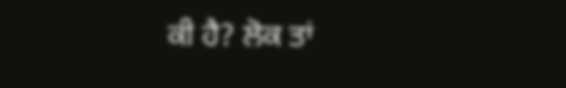ਕੀ ਹੈ? ਲੋਕ ਤਾਂ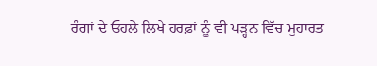ਰੰਗਾਂ ਦੇ ਓਹਲੇ ਲਿਖੇ ਹਰਫ਼ਾਂ ਨੂੰ ਵੀ ਪੜ੍ਹਨ ਵਿੱਚ ਮੁਹਾਰਤ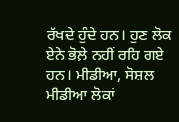ਰੱਖਦੇ ਹੁੰਦੇ ਹਨ। ਹੁਣ ਲੋਕ ਏਨੇ ਭੋਲ਼ੇ ਨਹੀਂ ਰਹਿ ਗਏ ਹਨ। ਮੀਡੀਆ, ਸੋਸ਼ਲ ਮੀਡੀਆ ਲੋਕਾਂ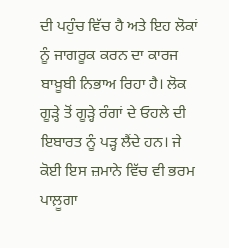ਦੀ ਪਹੁੰਚ ਵਿੱਚ ਹੈ ਅਤੇ ਇਹ ਲੋਕਾਂ ਨੂੰ ਜਾਗਰੂਕ ਕਰਨ ਦਾ ਕਾਰਜ ਬਾਖ਼ੂਬੀ ਨਿਭਾਅ ਰਿਹਾ ਹੈ। ਲੋਕ ਗੂੜ੍ਹੇ ਤੋਂ ਗੂੜ੍ਹੇ ਰੰਗਾਂ ਦੇ ਓਹਲੇ ਦੀ ਇਬਾਰਤ ਨੂੰ ਪੜ੍ਹ ਲੈਂਦੇ ਹਨ। ਜੇ ਕੋਈ ਇਸ ਜ਼ਮਾਨੇ ਵਿੱਚ ਵੀ ਭਰਮ ਪਾਲ਼ੂਗਾ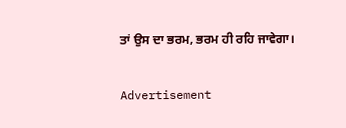ਤਾਂ ਉਸ ਦਾ ਭਰਮ, ਭਰਮ ਹੀ ਰਹਿ ਜਾਵੇਗਾ।

Advertisement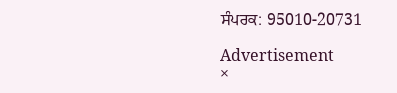ਸੰਪਰਕ: 95010-20731

Advertisement
×